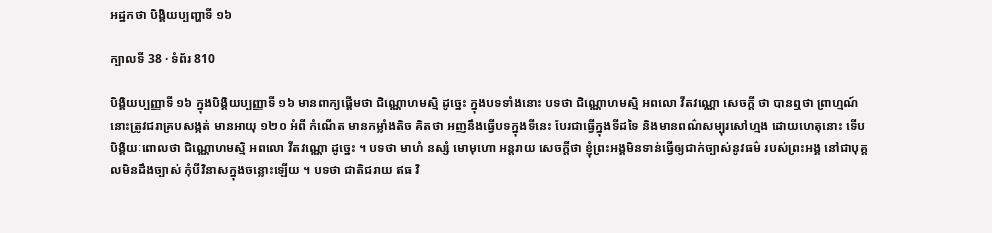អដ្ឋកថា បិង្គិយប្បញ្ហាទី ១៦

ក្បាលទី 38 · ទំព័រ 810

បិង្គិយប្បញ្ញាទី ១៦ ក្នុងបិង្គិយប្បញ្ញាទី ១៦ មានពាក្យផ្តើមថា ជិណ្ណោហមស្មិ ដូច្នេះ ក្នុងបទទាំងនោះ បទថា ជិណ្ណោហមស្មិ អពលោ វីតវណ្ណោ សេចក្តី ថា បានឮថា ព្រាហ្មណ៍នោះត្រូវជរាគ្របសង្កត់ មានអាយុ ១២០ អំពី កំណើត មានកម្លាំងតិច គិតថា អញនឹងធ្វើបទក្នុងទីនេះ បែរជាធ្វើក្នុងទីដទៃ និងមានពណ៌សម្បុរសៅហ្មង ដោយហេតុនោះ ទើបបិង្គិយៈពោលថា ជិណ្ណោហមស្មិ អពលោ វីតវណ្ណោ ដូច្នេះ ។ បទថា មាហំ នស្សំ មោមុហោ អន្តរាយ សេចក្តីថា ខ្ញុំព្រះអង្គមិនទាន់ធ្វើឲ្យជាក់ច្បាស់នូវធម៌ របស់ព្រះអង្គ នៅជាបុគ្គលមិនដឹងច្បាស់ កុំបីវិនាសក្នុងចន្លោះឡើយ ។ បទថា ជាតិជរាយ ឥធ វិ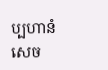ប្បហានំ សេច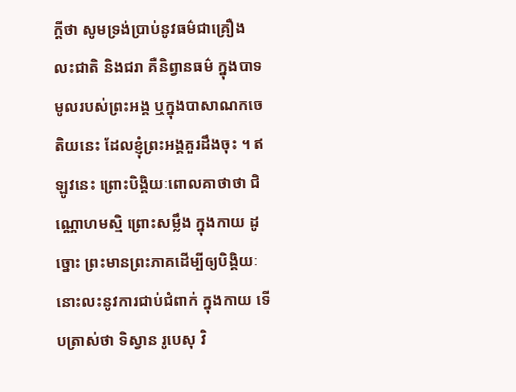ក្តីថា សូមទ្រង់ប្រាប់នូវធម៌ជាគ្រឿង លះជាតិ និងជរា គឺនិព្វានធម៌ ក្នុងបាទមូលរបស់ព្រះអង្គ ឬក្នុងបាសាណកចេតិយនេះ ដែលខ្ញុំព្រះអង្គគួរដឹងចុះ ។ ឥឡូវនេះ ព្រោះបិង្គិយៈពោលគាថាថា ជិណ្ណោហមស្មិ ព្រោះសម្លឹង ក្នុងកាយ ដូច្នោះ ព្រះមានព្រះភាគដើម្បីឲ្យបិង្គិយៈនោះលះនូវការជាប់ជំពាក់ ក្នុងកាយ ទើបត្រាស់ថា ទិស្វាន រូបេសុ វិ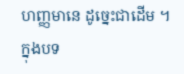ហញ្ញមានេ ដូច្នេះជាដើម ។ ក្នុងបទ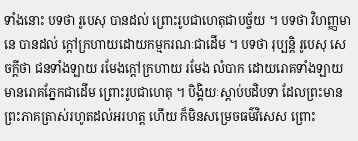ទាំងនោះ បទថា រូបេសុ បានដល់ ព្រោះរូបជាហេតុជាបច្ច័យ ។ បទថា វិហញ្ញមានេ បានដល់ ក្តៅក្រហាយដោយកម្មករណៈជាដើម ។ បទថា រុប្បន្តិ រូបេសុ សេចក្តីថា ជនទាំងឡាយ រមែងក្តៅក្រហាយ រមែង លំបាក ដោយរោគទាំងឡាយ មានរោគភ្នែកជាដើម ព្រោះរូបជាហេតុ ។ បិង្គិយៈស្តាប់បដិបទា ដែលព្រះមានព្រះភាគត្រាស់រហូតដល់អរហត្ត ហើយ ក៏មិនសម្រេចធម៌វិសេស ព្រោះ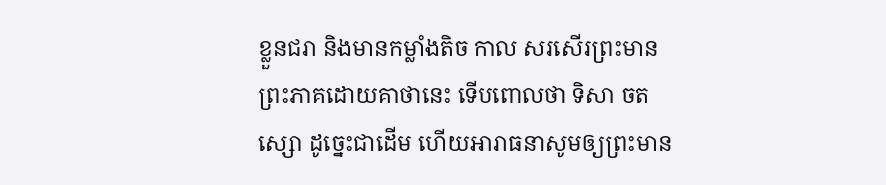ខ្លួនជរា និងមានកម្លាំងតិច កាល សរសើរព្រះមានព្រះភាគដោយគាថានេះ ទើបពោលថា ទិសា ចតស្សោ ដូច្នេះជាដើម ហើយអារាធនាសូមឲ្យព្រះមាន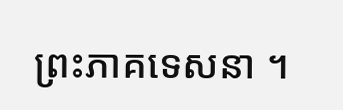ព្រះភាគទេសនា ។